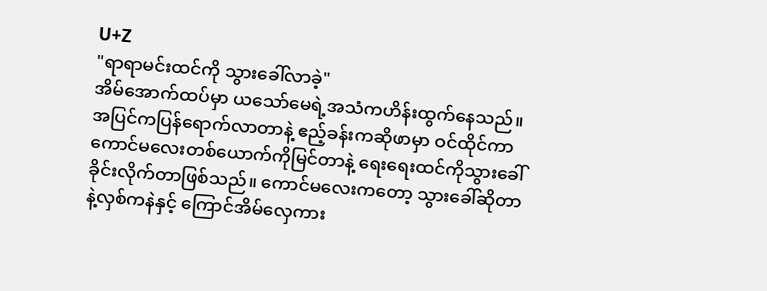U+Z
"ရာရာမင်းထင်ကို သွားခေါ်လာခဲ့"
အိမ်အောက်ထပ်မှာ ယသော်မေရဲ့အသံကဟိန်းထွက်နေသည်။ အပြင်ကပြန်ရောက်လာတာနဲ့ ဧည့်ခန်းကဆိုဖာမှာ ဝင်ထိုင်ကာ ကောင်မလေးတစ်ယောက်ကိုမြင်တာနဲ့ ရေးရေးထင်ကိုသွားခေါ်ခိုင်းလိုက်တာဖြစ်သည်။ ကောင်မလေးကတော့ သွားခေါ်ဆိုတာနဲ့လှစ်ကနဲနှင့် ကြောင်အိမ်လှေကား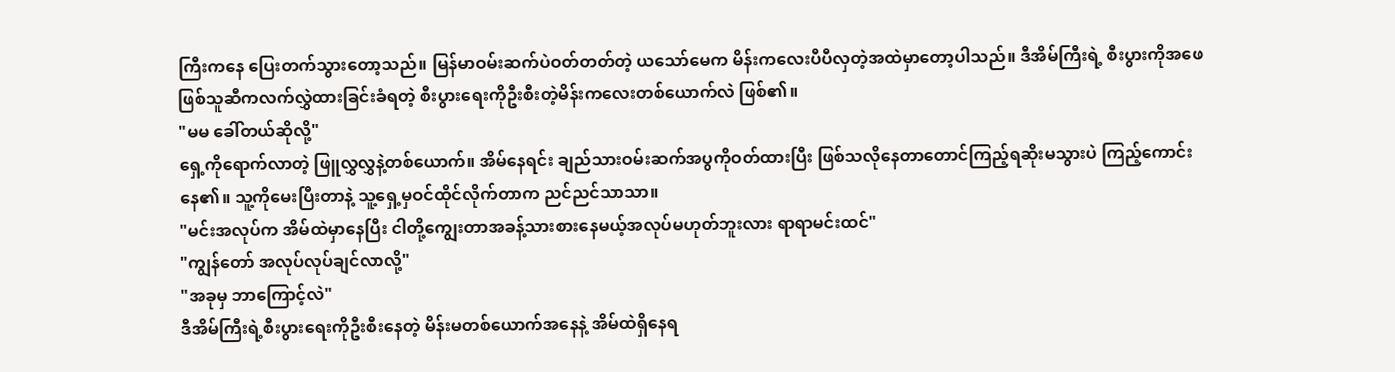ကြီးကနေ ပြေးတက်သွားတော့သည်။ မြန်မာဝမ်းဆက်ပဲဝတ်တတ်တဲ့ ယသော်မေက မိန်းကလေးပီပီလှတဲ့အထဲမှာတော့ပါသည်။ ဒီအိမ်ကြီးရဲ့ စီးပွားကိုအဖေဖြစ်သူဆီကလက်လွှဲထားခြင်းခံရတဲ့ စီးပွားရေးကိုဦးစီးတဲ့မိန်းကလေးတစ်ယောက်လဲ ဖြစ်၏။
"မမ ခေါ်တယ်ဆိုလို့"
ရှေ့ကိုရောက်လာတဲ့ ဖြူလွှလွှနဲ့တစ်ယောက်။ အိမ်နေရင်း ချည်သားဝမ်းဆက်အပွကိုဝတ်ထားပြီး ဖြစ်သလိုနေတာတောင်ကြည့်ရဆိုးမသွားပဲ ကြည့်ကောင်းနေ၏။ သူ့ကိုမေးပြီးတာနဲ့ သူ့ရှေ့မှဝင်ထိုင်လိုက်တာက ညင်ညင်သာသာ။
"မင်းအလုပ်က အိမ်ထဲမှာနေပြီး ငါတို့ကျွေးတာအခန့်သားစားနေမယ့်အလုပ်မဟုတ်ဘူးလား ရာရာမင်းထင်"
"ကျွန်တော် အလုပ်လုပ်ချင်လာလို့"
"အခုမှ ဘာကြောင့်လဲ"
ဒီအိမ်ကြီးရဲ့စီးပွားရေးကိုဦးစီးနေတဲ့ မိန်းမတစ်ယောက်အနေနဲ့ အိမ်ထဲရှိနေရ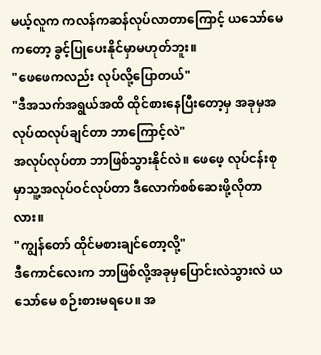မယ့်လူက ကလန်ကဆန်လုပ်လာတာကြောင့် ယသော်မေ ကတော့ ခွင့်ပြုပေးနိုင်မှာမဟုတ်ဘူး။
"ဖေဖေကလည်း လုပ်လို့ပြောတယ်"
"ဒီအသက်အရွယ်အထိ ထိုင်စားနေပြီးတော့မှ အခုမှအလုပ်ထလုပ်ချင်တာ ဘာကြောင့်လဲ"
အလုပ်လုပ်တာ ဘာဖြစ်သွားနိုင်လဲ။ ဖေဖေ့ လုပ်ငန်းစုမှာသူ့အလုပ်ဝင်လုပ်တာ ဒီလောက်စစ်ဆေးဖို့လိုတာလား။
"ကျွန်တော် ထိုင်မစားချင်တော့လို့"
ဒီကောင်လေးက ဘာဖြစ်လို့အခုမှပြောင်းလဲသွားလဲ ယသော်မေ စဉ်းစားမရပေ။ အ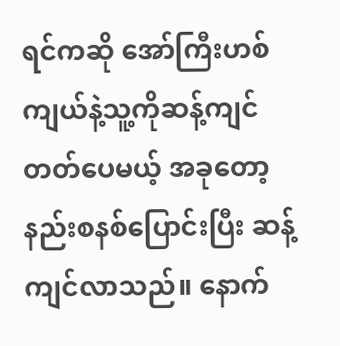ရင်ကဆို အော်ကြီးဟစ်ကျယ်နဲ့သူ့ကိုဆန့်ကျင်တတ်ပေမယ့် အခုတော့နည်းစနစ်ပြောင်းပြီး ဆန့်ကျင်လာသည်။ နောက်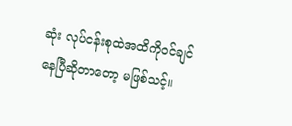ဆုံး လုပ်ငန်းစုထဲအထိကိုဝင်ချင်နေပြီဆိုတာတော့ မဖြစ်သင့်။